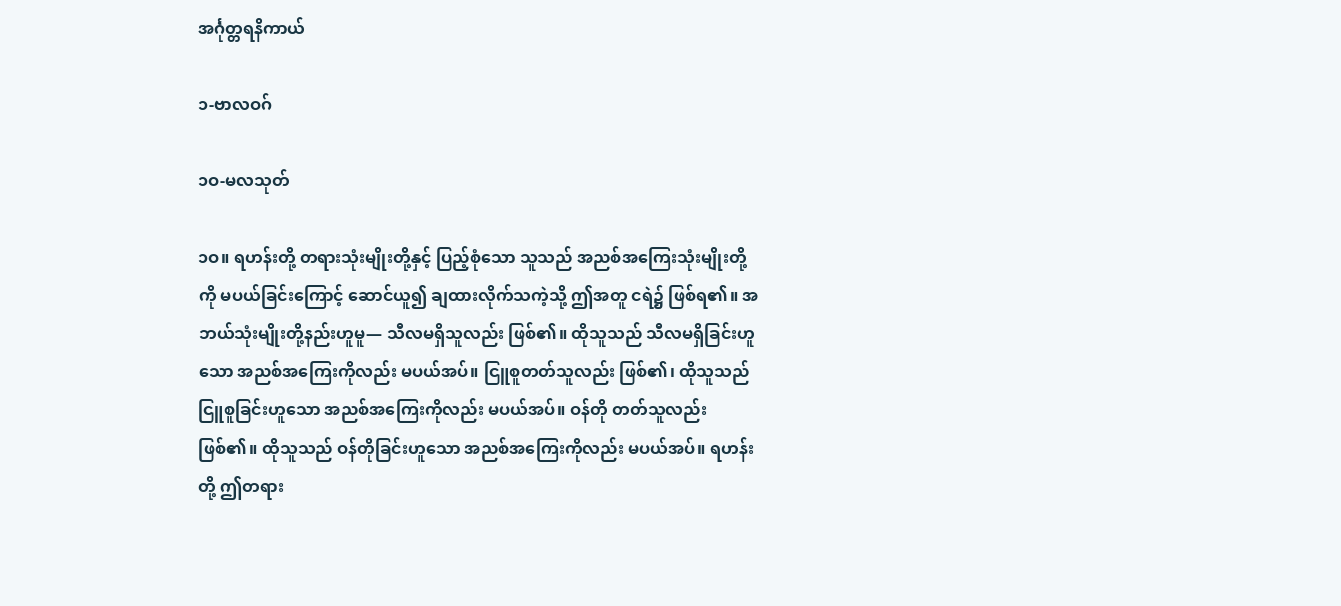အင်္ဂုတ္တရနိကာယ်

၁-ဗာလဝဂ်

၁ဝ-မလသုတ်

၁ဝ။ ရဟန်းတို့ တရားသုံးမျိုးတို့နှင့် ပြည့်စုံသော သူသည် အညစ်အကြေးသုံးမျိုးတို့ကို မပယ်ခြင်းကြောင့် ဆောင်ယူ၍ ချထားလိုက်သကဲ့သို့ ဤအတူ ငရဲ၌ ဖြစ်ရ၏။ အဘယ်သုံးမျိုးတို့နည်းဟူမူ— သီလမရှိသူလည်း ဖြစ်၏။ ထိုသူသည် သီလမရှိခြင်းဟူသော အညစ်အကြေးကိုလည်း မပယ်အပ်။ ငြူစူတတ်သူလည်း ဖြစ်၏၊ ထိုသူသည် ငြူစူခြင်းဟူသော အညစ်အကြေးကိုလည်း မပယ်အပ်။ ဝန်တို တတ်သူလည်း ဖြစ်၏။ ထိုသူသည် ဝန်တိုခြင်းဟူသော အညစ်အကြေးကိုလည်း မပယ်အပ်။ ရဟန်းတို့ ဤတရား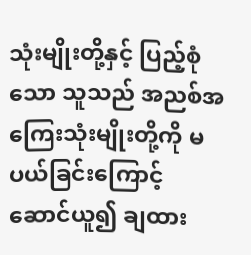သုံးမျိုးတို့နှင့် ပြည့်စုံသော သူသည် အညစ်အကြေးသုံးမျိုးတို့ကို မပယ်ခြင်းကြောင့် ဆောင်ယူ၍ ချထား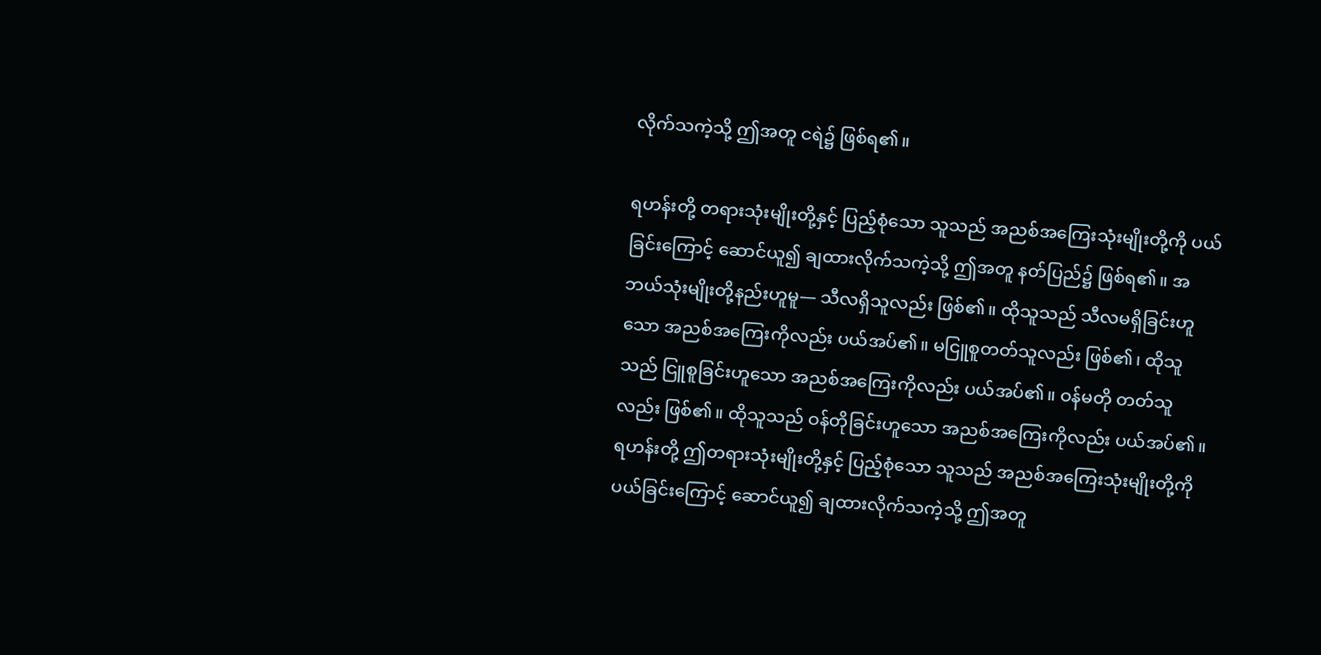လိုက်သကဲ့သို့ ဤအတူ ငရဲ၌ ဖြစ်ရ၏။

ရဟန်းတို့ တရားသုံးမျိုးတို့နှင့် ပြည့်စုံသော သူသည် အညစ်အကြေးသုံးမျိုးတို့ကို ပယ်ခြင်းကြောင့် ဆောင်ယူ၍ ချထားလိုက်သကဲ့သို့ ဤအတူ နတ်ပြည်၌ ဖြစ်ရ၏။ အဘယ်သုံးမျိုးတို့နည်းဟူမူ— သီလရှိသူလည်း ဖြစ်၏။ ထိုသူသည် သီလမရှိခြင်းဟူသော အညစ်အကြေးကိုလည်း ပယ်အပ်၏။ မငြူစူတတ်သူလည်း ဖြစ်၏၊ ထိုသူသည် ငြူစူခြင်းဟူသော အညစ်အကြေးကိုလည်း ပယ်အပ်၏။ ဝန်မတို တတ်သူလည်း ဖြစ်၏။ ထိုသူသည် ဝန်တိုခြင်းဟူသော အညစ်အကြေးကိုလည်း ပယ်အပ်၏။ ရဟန်းတို့ ဤတရားသုံးမျိုးတို့နှင့် ပြည့်စုံသော သူသည် အညစ်အကြေးသုံးမျိုးတို့ကို ပယ်ခြင်းကြောင့် ဆောင်ယူ၍ ချထားလိုက်သကဲ့သို့ ဤအတူ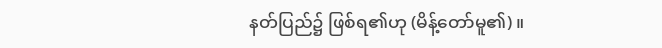နတ်ပြည်၌ ဖြစ်ရ၏ဟု (မိန့်တော်မူ၏)။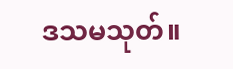ဒသမသုတ်။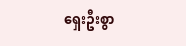ရှေးဦးစွာ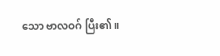သော ဗာလဝဂ် ပြီး၏။